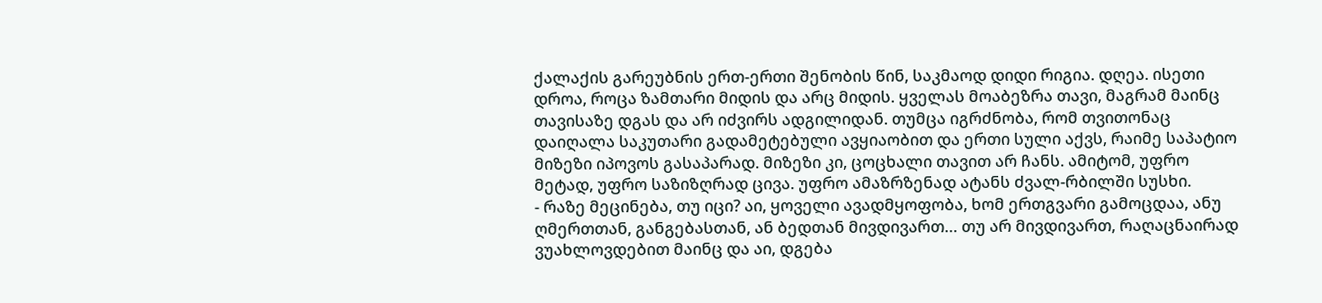ქალაქის გარეუბნის ერთ-ერთი შენობის წინ, საკმაოდ დიდი რიგია. დღეა. ისეთი დროა, როცა ზამთარი მიდის და არც მიდის. ყველას მოაბეზრა თავი, მაგრამ მაინც თავისაზე დგას და არ იძვირს ადგილიდან. თუმცა იგრძნობა, რომ თვითონაც დაიღალა საკუთარი გადამეტებული ავყიაობით და ერთი სული აქვს, რაიმე საპატიო მიზეზი იპოვოს გასაპარად. მიზეზი კი, ცოცხალი თავით არ ჩანს. ამიტომ, უფრო მეტად, უფრო საზიზღრად ცივა. უფრო ამაზრზენად ატანს ძვალ-რბილში სუსხი.
- რაზე მეცინება, თუ იცი? აი, ყოველი ავადმყოფობა, ხომ ერთგვარი გამოცდაა, ანუ ღმერთთან, განგებასთან, ან ბედთან მივდივართ… თუ არ მივდივართ, რაღაცნაირად ვუახლოვდებით მაინც და აი, დგება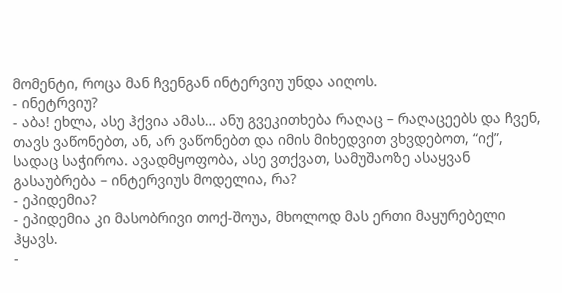მომენტი, როცა მან ჩვენგან ინტერვიუ უნდა აიღოს.
- ინეტრვიუ?
- აბა! ეხლა, ასე ჰქვია ამას… ანუ გვეკითხება რაღაც – რაღაცეებს და ჩვენ, თავს ვაწონებთ, ან, არ ვაწონებთ და იმის მიხედვით ვხვდებოთ, “იქ”, სადაც საჭიროა. ავადმყოფობა, ასე ვთქვათ, სამუშაოზე ასაყვან გასაუბრება – ინტერვიუს მოდელია, რა?
- ეპიდემია?
- ეპიდემია კი მასობრივი თოქ-შოუა, მხოლოდ მას ერთი მაყურებელი ჰყავს.
-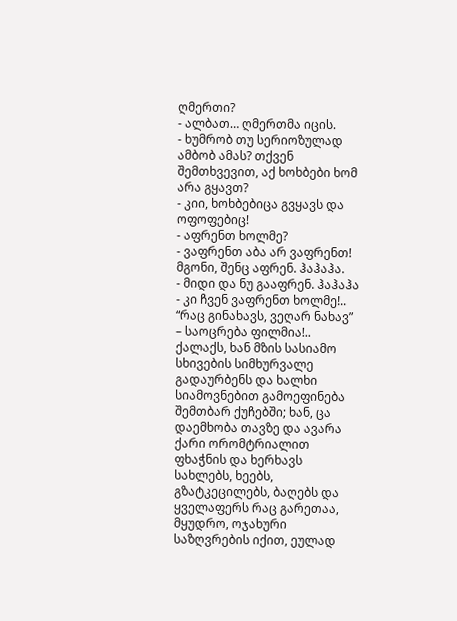ღმერთი?
- ალბათ… ღმერთმა იცის.
- ხუმრობ თუ სერიოზულად ამბობ ამას? თქვენ შემთხვევით, აქ ხოხბები ხომ არა გყავთ?
- კიი, ხოხბებიცა გვყავს და ოფოფებიც!
- აფრენთ ხოლმე?
- ვაფრენთ აბა არ ვაფრენთ! მგონი, შენც აფრენ. ჰაჰაჰა.
- მიდი და ნუ გააფრენ. ჰაჰაჰა
- კი ჩვენ ვაფრენთ ხოლმე!.. “რაც გინახავს, ვეღარ ნახავ” – საოცრება ფილმია!..
ქალაქს, ხან მზის სასიამო სხივების სიმხურვალე გადაურბენს და ხალხი სიამოვნებით გამოეფინება შემთბარ ქუჩებში; ხან, ცა დაემხობა თავზე და ავარა ქარი ორომტრიალით ფხაჭნის და ხერხავს სახლებს, ხეებს, გზატკეცილებს, ბაღებს და ყველაფერს რაც გარეთაა, მყუდრო, ოჯახური საზღვრების იქით, ეულად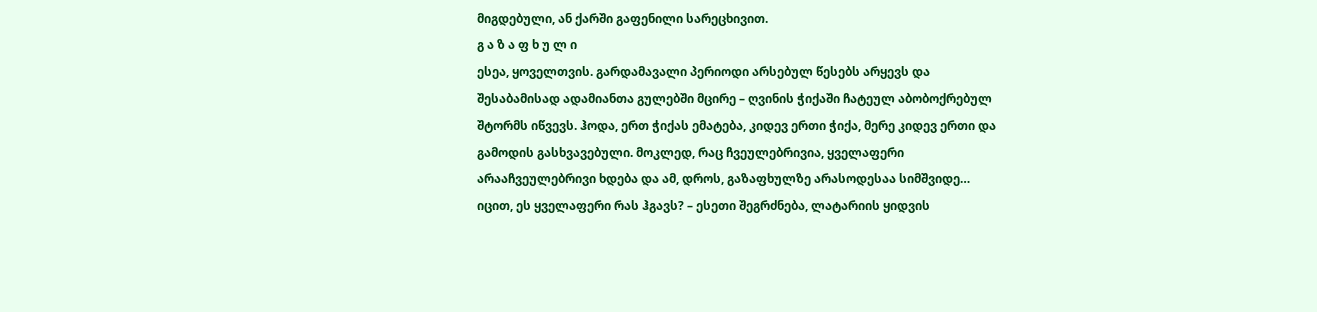მიგდებული, ან ქარში გაფენილი სარეცხივით.
გ ა ზ ა ფ ხ უ ლ ი
ესეა, ყოველთვის. გარდამავალი პერიოდი არსებულ წესებს არყევს და შესაბამისად ადამიანთა გულებში მცირე – ღვინის ჭიქაში ჩატეულ აბობოქრებულ შტორმს იწვევს. ჰოდა, ერთ ჭიქას ემატება, კიდევ ერთი ჭიქა, მერე კიდევ ერთი და გამოდის გასხვავებული. მოკლედ, რაც ჩვეულებრივია, ყველაფერი არააჩვეულებრივი ხდება და ამ, დროს, გაზაფხულზე არასოდესაა სიმშვიდე…
იცით, ეს ყველაფერი რას ჰგავს? – ესეთი შეგრძნება, ლატარიის ყიდვის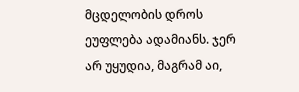მცდელობის დროს ეუფლება ადამიანს. ჯერ არ უყუდია, მაგრამ აი,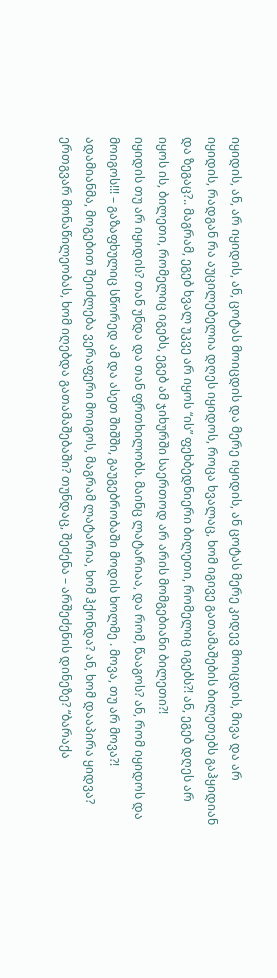იყიდის, ან, არ იყიდის, ან, ცოტას მოიცდის და მერე იყიდის, ან ცოტას მერე კიდევ მოიცდის, მივა და არ იყიდის, რადგან რა აუცილებელია დღეს იყიდოს, როცა ხვალაც, ხომ იგივე გათამაშების ბილეთებს გაჰყიდიან და ზეგაც?.. მაგრამ, ეგებ ხვალ უკვე არ იყოს “ის” ფეხბედნიერი ბილეთი, რომელიც იგებს?! ან, ეგებ დღეს არ იყოს ის, ბილეთი, რომელიც იგებს, ეგებ ამ ჯიხურში საერთოდ არ არის მომგებიანი ბილეთი?!
იყიდის თუ არ იყიდის? თან უნდა და თან ფრთხილობს. მაინც ლატარიაა, და რომ, წააგოს? ან, რომ იყიდოს და მოიგოს!!! – გაზაფხულიც სწორედ ამ და ასეთ შიშში, გაუგებრობაში მოდის ხოლმე . მოვა, თუ არ მოვა?!
ადამიანმა, მოგებით შეიძლება ვერაფერი მოიგოს, მაგრამ ლატარია, ხომ ჰქონდა? ან, ხომ დააპირა ყიდვა? ერთგვარ მონაწილეობას, ხომ იღებდა გათამაშებაში? თუნდაც, შეძენა – არშეძენის დინეზე? “ბარაქა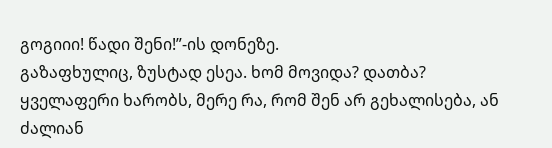გოგიიი! წადი შენი!”-ის დონეზე.
გაზაფხულიც, ზუსტად ესეა. ხომ მოვიდა? დათბა? ყველაფერი ხარობს, მერე რა, რომ შენ არ გეხალისება, ან ძალიან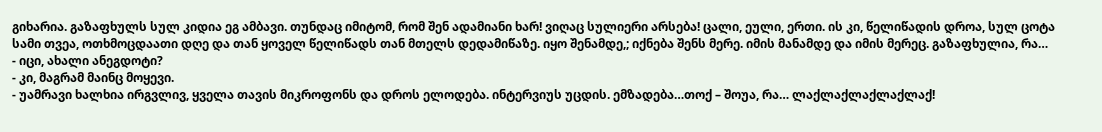გიხარია. გაზაფხულს სულ კიდია ეგ ამბავი. თუნდაც იმიტომ, რომ შენ ადამიანი ხარ! ვიღაც სულიერი არსება! ცალი, ეული, ერთი. ის კი, წელიწადის დროა, სულ ცოტა სამი თვეა, ოთხმოცდაათი დღე და თან ყოველ წელიწადს თან მთელს დედამიწაზე. იყო შენამდე,; იქნება შენს მერე. იმის მანამდე და იმის მერეც. გაზაფხულია, რა…
- იცი, ახალი ანეგდოტი?
- კი, მაგრამ მაინც მოყევი.
- უამრავი ხალხია ირგვლივ, ყველა თავის მიკროფონს და დროს ელოდება. ინტერვიუს უცდის. ემზადება…თოქ – შოუა, რა… ლაქლაქლაქლაქლაქ!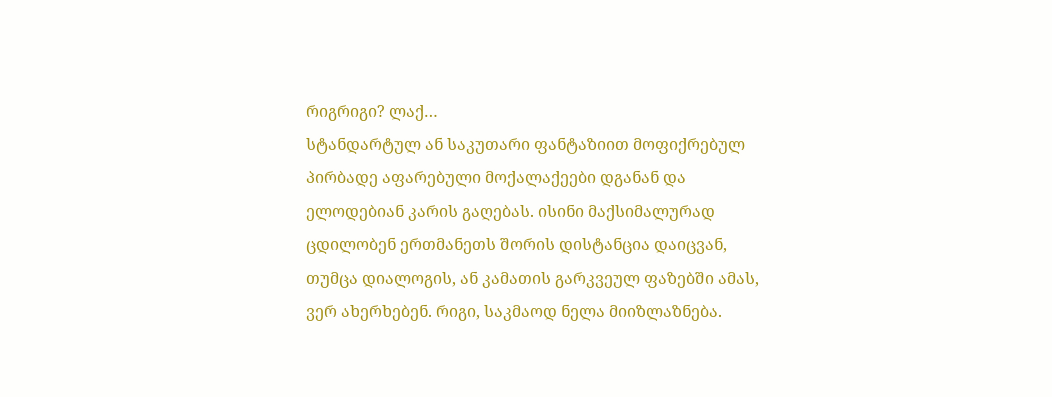რიგრიგი? ლაქ…
სტანდარტულ ან საკუთარი ფანტაზიით მოფიქრებულ პირბადე აფარებული მოქალაქეები დგანან და ელოდებიან კარის გაღებას. ისინი მაქსიმალურად ცდილობენ ერთმანეთს შორის დისტანცია დაიცვან, თუმცა დიალოგის, ან კამათის გარკვეულ ფაზებში ამას, ვერ ახერხებენ. რიგი, საკმაოდ ნელა მიიზლაზნება.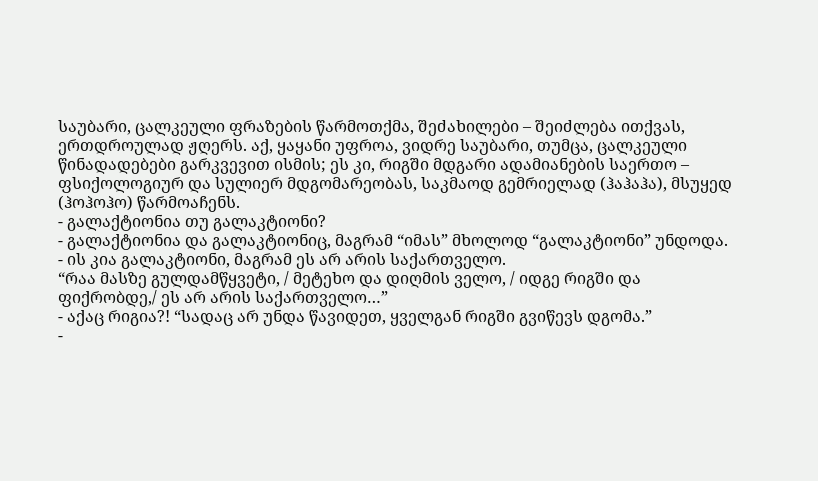საუბარი, ცალკეული ფრაზების წარმოთქმა, შეძახილები – შეიძლება ითქვას, ერთდროულად ჟღერს. აქ, ყაყანი უფროა, ვიდრე საუბარი, თუმცა, ცალკეული წინადადებები გარკვევით ისმის; ეს კი, რიგში მდგარი ადამიანების საერთო – ფსიქოლოგიურ და სულიერ მდგომარეობას, საკმაოდ გემრიელად (ჰაჰაჰა), მსუყედ (ჰოჰოჰო) წარმოაჩენს.
- გალაქტიონია თუ გალაკტიონი?
- გალაქტიონია და გალაკტიონიც, მაგრამ “იმას” მხოლოდ “გალაკტიონი” უნდოდა.
- ის კია გალაკტიონი, მაგრამ ეს არ არის საქართველო.
“რაა მასზე გულდამწყვეტი, / მეტეხო და დიღმის ველო, / იდგე რიგში და ფიქრობდე,/ ეს არ არის საქართველო…”
- აქაც რიგია?! “სადაც არ უნდა წავიდეთ, ყველგან რიგში გვიწევს დგომა.”
-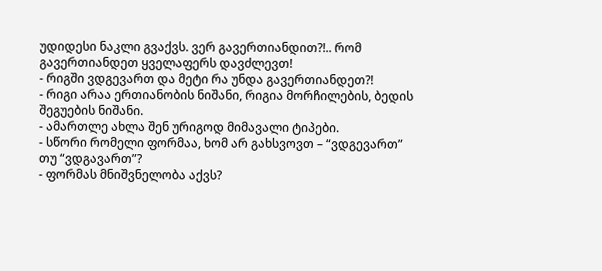უდიდესი ნაკლი გვაქვს. ვერ გავერთიანდით?!.. რომ გავერთიანდეთ ყველაფერს დავძლევთ!
- რიგში ვდგევართ და მეტი რა უნდა გავერთიანდეთ?!
- რიგი არაა ერთიანობის ნიშანი, რიგია მორჩილების, ბედის შეგუების ნიშანი.
- ამართლე ახლა შენ ურიგოდ მიმავალი ტიპები.
- სწორი რომელი ფორმაა, ხომ არ გახსვოვთ – “ვდგევართ” თუ “ვდგავართ”?
- ფორმას მნიშვნელობა აქვს?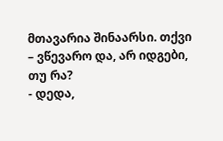მთავარია შინაარსი. თქვი – ვწევარო და, არ იდგები, თუ რა?
- დედა,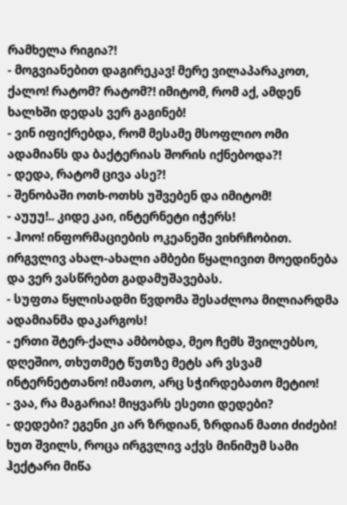რამხელა რიგია?!
- მოგვიანებით დაგირეკავ! მერე ვილაპარაკოთ, ქალო! რატომ? რატომ?! იმიტომ, რომ აქ, ამდენ ხალხში დედას ვერ გაგინებ!
- ვინ იფიქრებდა, რომ მესამე მსოფლიო ომი ადამიანს და ბაქტერიას შორის იქნებოდა?!
- დედა, რატომ ცივა ასე?!
- შენობაში ოთხ-ოთხს უშვებენ და იმიტომ!
- აუუუ!.. კიდე კაი, ინტერნეტი იჭერს!
- ჰოო! ინფორმაციების ოკეანეში ვიხრჩობით. ირგვლივ ახალ-ახალი ამბები წყალივით მოედინება და ვერ ვასწრებთ გადამუშავებას.
- სუფთა წყლისადმი წვდომა შესაძლოა მილიარდმა ადამიანმა დაკარგოს!
- ერთი შტერ-ქალა ამბობდა, მეო ჩემს შვილებსო, დღეშიო, თხუთმეტ წუთზე მეტს არ ვსვამ ინტერნეტთანო! იმათო, არც სჭირდებათო მეტიო!
- ვაა, რა მაგარია! მიყვარს ესეთი დედები?
- დედები? ეგენი კი არ ზრდიან, ზრდიან მათი ძიძები! ხუთ შვილს, როცა ირგვლივ აქვს მინიმუმ სამი ჰექტარი მიწა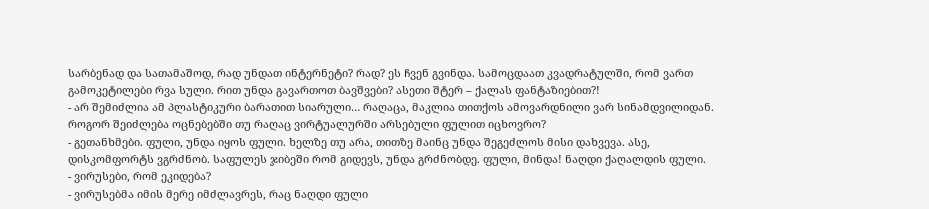სარბენად და სათამაშოდ, რად უნდათ ინტერნეტი? რად? ეს ჩვენ გვინდა. სამოცდაათ კვადრატულში, რომ ვართ გამოკეტილები რვა სული. რით უნდა გავართოთ ბავშვები? ასეთი შტერ – ქალას ფანტაზიებით?!
- არ შემიძლია ამ პლასტიკური ბარათით სიარული… რაღაცა, მაკლია თითქოს ამოვარდნილი ვარ სინამდვილიდან. როგორ შეიძლება ოცნებებში თუ რაღაც ვირტუალურში არსებული ფულით იცხოვრო?
- გეთანხმები. ფული, უნდა იყოს ფული. ხელზე თუ არა, თითზე მაინც უნდა შეგეძლოს მისი დახვევა. ასე, დისკომფორტს ვგრძნობ. საფულეს ჯიბეში რომ გიდევს, უნდა გრძნობდე. ფული, მინდა! ნაღდი ქაღალდის ფული.
- ვირუსები, რომ ეკიდება?
- ვირუსებმა იმის მერე იმძლავრეს, რაც ნაღდი ფული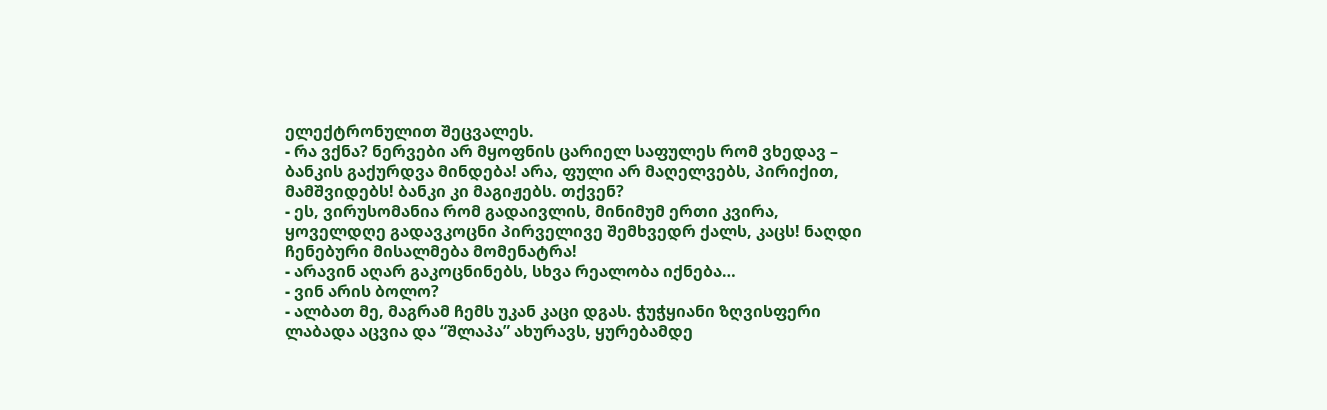ელექტრონულით შეცვალეს.
- რა ვქნა? ნერვები არ მყოფნის ცარიელ საფულეს რომ ვხედავ – ბანკის გაქურდვა მინდება! არა, ფული არ მაღელვებს, პირიქით, მამშვიდებს! ბანკი კი მაგიჟებს. თქვენ?
- ეს, ვირუსომანია რომ გადაივლის, მინიმუმ ერთი კვირა, ყოველდღე გადავკოცნი პირველივე შემხვედრ ქალს, კაცს! ნაღდი ჩენებური მისალმება მომენატრა!
- არავინ აღარ გაკოცნინებს, სხვა რეალობა იქნება…
- ვინ არის ბოლო?
- ალბათ მე, მაგრამ ჩემს უკან კაცი დგას. ჭუჭყიანი ზღვისფერი ლაბადა აცვია და “შლაპა” ახურავს, ყურებამდე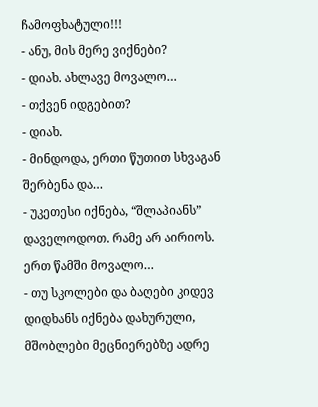ჩამოფხატული!!!
- ანუ, მის მერე ვიქნები?
- დიახ. ახლავე მოვალო…
- თქვენ იდგებით?
- დიახ.
- მინდოდა, ერთი წუთით სხვაგან შერბენა და…
- უკეთესი იქნება, “შლაპიანს” დაველოდოთ. რამე არ აირიოს. ერთ წამში მოვალო…
- თუ სკოლები და ბაღები კიდევ დიდხანს იქნება დახურული, მშობლები მეცნიერებზე ადრე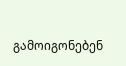გამოიგონებენ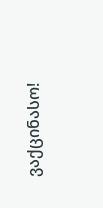ვაქცინასო!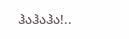ჰაჰაჰა!..